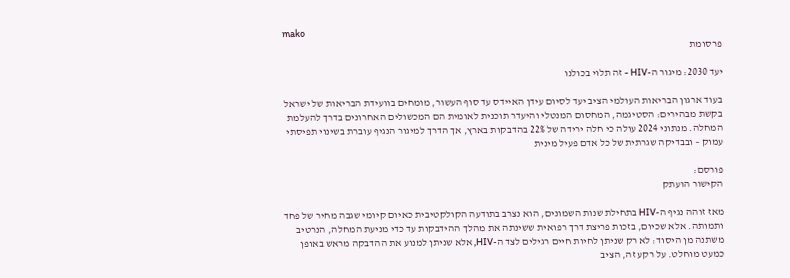mako
פרסומת

יעד 2030: מיגור ה-HIV - זה תלוי בכולנו

בעוד ארגון הבריאות העולמי הציב יעד לסיום עידן האיידס עד סוף העשור, מומחים בוועידת הבריאות של ישראל בקשת מבהירים: הסטיגמה, המחסום המנטלי והיעדר תוכנית לאומית הם המכשולים האחרונים בדרך להעלמת המחלה. מנתוני 2024 עולה כי חלה ירידה של 22% בהדבקות בארץ, אך הדרך למיגור הנגיף עוברת בשינוי תפיסתי עמוק – ובבדיקה שגרתית של כל אדם פעיל מינית

פורסם:
הקישור הועתק

מאז זוהה נגיף ה-HIV בתחילת שנות השמונים, הוא נצרב בתודעה הקולקטיבית כאיום קיומי שגבה מחיר של פחד ותמותה. אלא שכיום, בזכות פריצת דרך רפואית ששינתה את מהלך ההידבקות עד כדי מניעת המחלה, הנרטיב משתנה מן היסוד: לא רק שניתן לחיות חיים רגילים לצד ה-HIV, אלא שניתן למנוע את ההדבקה מראש באופן כמעט מוחלט. על רקע זה, הציב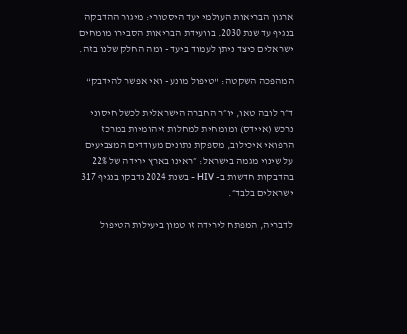ארגון הבריאות העולמי יעד היסטורי: מיגור ההדבקה בנגיף עד שנת 2030. בוועידת הבריאות הסבירו מומחים ישראלים כיצד ניתן לעמוד ביעד - ומה החלק שלנו בזה.

המהפכה השקטה: "טיפול מונע - ואי אפשר להידבק“

ד״ר לובה טאו, יו״ר החברה הישראלית לכשל חיסוני נרכש (איידס) ומומחית למחלות זיהומיות במרכז הרפואי איכילוב, מספקת נתונים מעודדים המצביעים על שינוי מגמה בישראל: ״ראינו בארץ ירידה של 22% בהדבקות חדשות ב- HIV - בשנת 2024 נדבקו בנגיף 317 ישראלים בלבד״.

לדבריה, המפתח לירידה זו טמון ביעילות הטיפול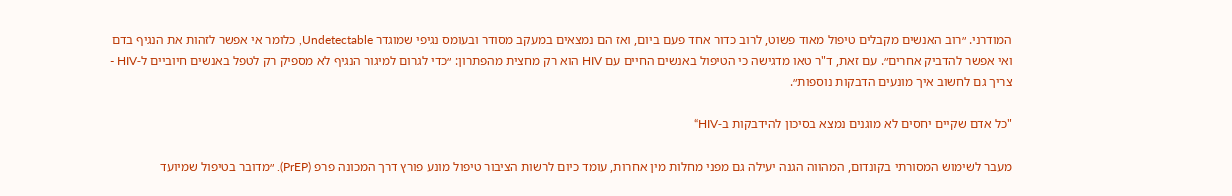המודרני. ״רוב האנשים מקבלים טיפול מאוד פשוט, לרוב כדור אחד פעם ביום, ואז הם נמצאים במעקב מסודר ובעומס נגיפי שמוגדר Undetectable, כלומר אי אפשר לזהות את הנגיף בדם ואי אפשר להדביק אחרים״. עם זאת, ד"ר טאו מדגישה כי הטיפול באנשים החיים עם HIV הוא רק מחצית מהפתרון: ״כדי לגרום למיגור הנגיף לא מספיק רק לטפל באנשים חיוביים ל-HIV - צריך גם לחשוב איך מונעים הדבקות נוספות״.

"כל אדם שקיים יחסים לא מוגנים נמצא בסיכון להידבקות ב-HIV“

מעבר לשימוש המסורתי בקונדום, המהווה הגנה יעילה גם מפני מחלות מין אחרות, עומד כיום לרשות הציבור טיפול מונע פורץ דרך המכונה פרפ (PrEP). ״מדובר בטיפול שמיועד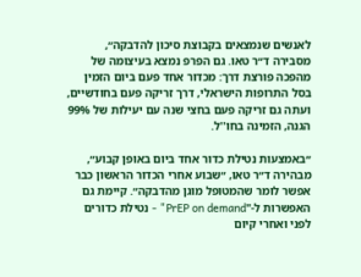לאנשים שנמצאים בקבוצת סיכון להדבקה״, מסבירה ד״ר טאו. גם הפרפ נמצא בעיצומה של מהפכה פורצת דרך: מכדור אחד פעם ביום הזמין בסל התרופות הישראלי, דרך זריקה פעם בחודשיים, ועתה גם זריקה פעם בחצי שנה עם יעילות של 99% הגנה, הזמינה בחו''ל.

״באמצעות נטילת כדור אחד ביום באופן קבוע״, מבהירה ד״ר טאו, ״שבוע אחרי הכדור הראשון כבר אפשר לומר שהמטופל מוגן מהדבקה״. קיימת גם האפשרות ל-"PrEP on demand" - נטילת כדורים לפני ואחרי קיום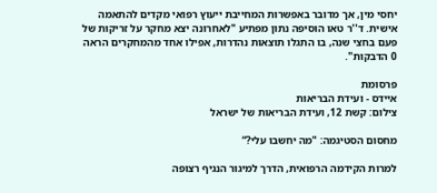יחסי מין, אך מדובר באפשרות המחייבת ייעוץ רפואי מקדים להתאמה אישית. ד''ר טאו הוסיפה נתון מפתיע "לאחרונה יצא מחקר על זריקות של פעם בחצי שנה, בו התגלו תוצאות נהדרות, אפילו אחד מהמחקרים הראה 0 הדבקות".

פרסומת
איידס - ועידת הבריאות
צילום: קשת 12, ועידת הבריאות של ישראל

מחסום הסטיגמה: "מה יחשבו עלי?“

למרות הקידמה הרפואית, הדרך למיגור הנגיף רצופה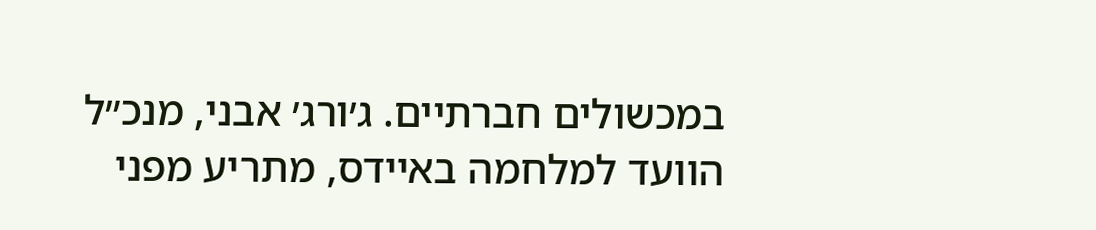במכשולים חברתיים. ג׳ורג׳ אבני, מנכ״ל הוועד למלחמה באיידס, מתריע מפני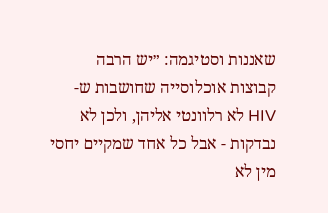שאננות וסטיגמה: ״יש הרבה קבוצות אוכלוסייה שחושבות ש-HIV לא רלוונטי אליהן, ולכן לא נבדקות - אבל כל אחד שמקיים יחסי מין לא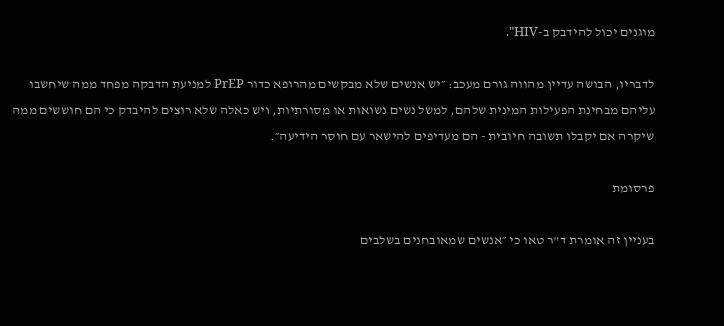מוגנים יכול להידבק ב-HIV".

לדבריו, הבושה עדיין מהווה גורם מעכב: ״יש אנשים שלא מבקשים מהרופא כדור PrEP למניעת הדבקה מפחד ממה שיחשבו עליהם מבחינת הפעילות המינית שלהם, למשל נשים נשואות או מסורתיות, ויש כאלה שלא רוצים להיבדק כי הם חוששים ממה שיקרה אם יקבלו תשובה חיובית - הם מעדיפים להישאר עם חוסר הידיעה״.

פרסומת

בעניין זה אומרת ד"ר טאו כי ״אנשים שמאובחנים בשלבים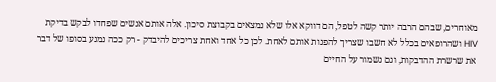מאוחרים, שבהם הרבה יותר קשה לטפל, הם דווקא אלו שלא נמצאים בקבוצת סיכון. אלה אותם אנשים שפחדו לבקש בדיקת HIV ושהרופאים בכלל לא חשבו שצריך להפנות אותם לאחת. לכן כל אחד ואחת צריכים להיבדק - רק ככה נמנע בסופו של דבר את שרשרת ההדבקות, וגם נשמור על החיים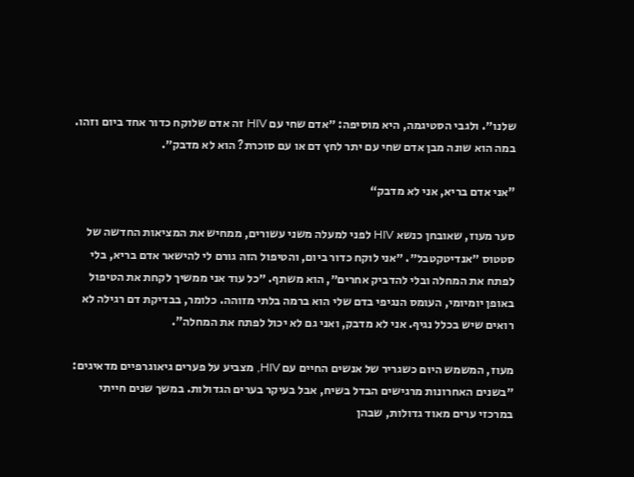שלנו״. ולגבי הסטיגמה, היא מוסיפה: ״אדם שחי עם HIV זה אדם שלוקח כדור אחד ביום וזהו. במה הוא שונה מבן אדם שחי עם יתר לחץ דם או עם סוכרת? הוא לא מדבק״.

"אני אדם בריא, אני לא מדבק“

סער מעוז, שאובחן כנשא HIV לפני למעלה משני עשורים, ממחיש את המציאות החדשה של סטטוס ״אנדיטקטבל״. ״אני לוקח כדור ביום, והטיפול הזה גורם לי להישאר אדם בריא, בלי לפתח את המחלה ובלי להדביק אחרים״, הוא משתף. ״כל עוד אני ממשיך לקחת את הטיפול באופן יומיומי, העומס הנגיפי בדם שלי הוא ברמה בלתי מזוהה. כלומר, בבדיקת דם רגילה לא רואים שיש בכלל נגיף. אני לא מדבק, ואני גם לא יכול לפתח את המחלה".

מעוז, המשמש היום כשגריר של אנשים החיים עם HIV, מצביע על פערים גיאוגרפיים מדאיגים: ״בשנים האחרונות מרגישים הבדל בשיח, אבל בעיקר בערים הגדולות. במשך שנים חייתי במרכזי ערים מאוד גדולות, שבהן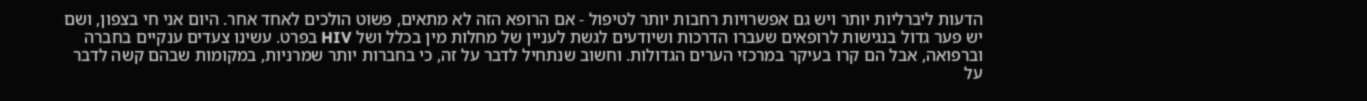הדעות ליברליות יותר ויש גם אפשרויות רחבות יותר לטיפול - אם הרופא הזה לא מתאים, פשוט הולכים לאחד אחר. היום אני חי בצפון, ושם יש פער גדול בנגישות לרופאים שעברו הדרכות ושיודעים לגשת לעניין של מחלות מין בכלל ושל HIV בפרט. עשינו צעדים ענקיים בחברה וברפואה, אבל הם קרו בעיקר במרכזי הערים הגדולות. וחשוב שנתחיל לדבר על זה, כי בחברות יותר שמרניות, במקומות שבהם קשה לדבר על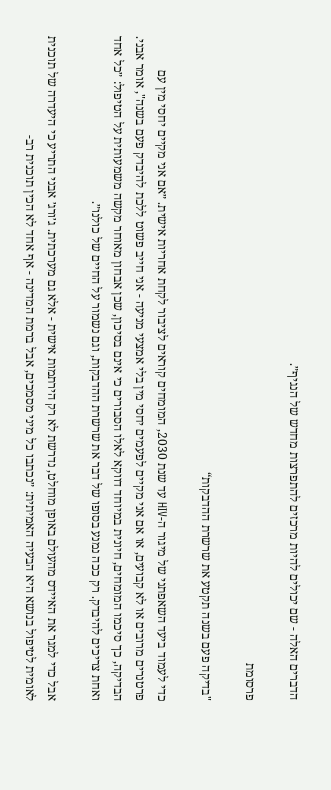הדברים האלה - שם יכולים להיות מרכזים להתפרצות מחדש של הנגיף״.

פרסומת

"בדיקה פעם בשנה תקטע את שרשרת ההדבקות“

כדי לעמוד ביעד השאפתני של מיגור ה-HIV עד שנת 2030, המומחים קוראים לציבור לקחת אחריות אישית. ״אם אני מקיים יחסי מין עם פרטנרים מרובים או לא קבועים, או אם אני מקיים לפעמים יחסי מין בלי אמצעי מניעה - אני חייב פשוט ללכת להיבדק פעם בשנה", אומר אבני. הבדיקה, כך סיכמו המומחים, חיונית במיוחד דווקא לאלו הסבורים כי אינם בסיכון, שכן אבחון מאוחר מקשה משמעותית על הטיפול: ״כל אחד ואחת צריכים להיבדק. רק ככה נמנע בסופו של דבר את שרשרת ההדבקות, וגם נשמור על החיים של כולנו״.

אבל כדי למגר את האיידס מהעולם באופן מוחלט, נדרשת לא רק הירתמות אישית - אלא גם מערכתית. ג׳ורג׳ אבני התריע כי היעדרה של תוכנית לאומית לטיפול בנושא היא הבעיה האמיתית: ״נכתבו כל מיני מסמכים, אבל ברמת המדינה - אף אחד לא הכין תוכנית רב-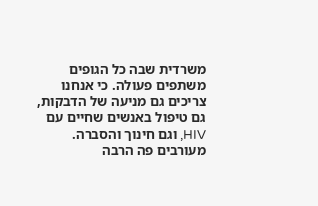משרדית שבה כל הגופים משתפים פעולה. כי אנחנו צריכים גם מניעה של הדבקות, גם טיפול באנשים שחיים עם HIV, וגם חינוך והסברה. מעורבים פה הרבה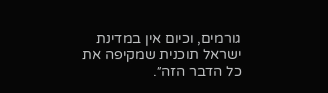גורמים, וכיום אין במדינת ישראל תוכנית שמקיפה את כל הדבר הזה״.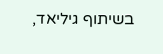בשיתוף גיליאד,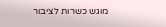מוגש כשרות לציבור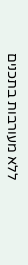ללא מעורבות בתכנים